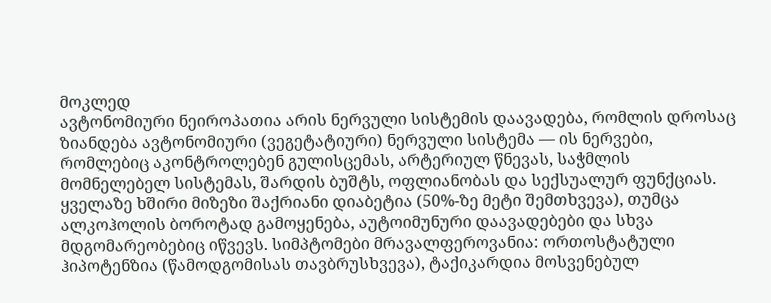მოკლედ
ავტონომიური ნეიროპათია არის ნერვული სისტემის დაავადება, რომლის დროსაც ზიანდება ავტონომიური (ვეგეტატიური) ნერვული სისტემა — ის ნერვები, რომლებიც აკონტროლებენ გულისცემას, არტერიულ წნევას, საჭმლის მომნელებელ სისტემას, შარდის ბუშტს, ოფლიანობას და სექსუალურ ფუნქციას. ყველაზე ხშირი მიზეზი შაქრიანი დიაბეტია (50%-ზე მეტი შემთხვევა), თუმცა ალკოჰოლის ბოროტად გამოყენება, აუტოიმუნური დაავადებები და სხვა მდგომარეობებიც იწვევს. სიმპტომები მრავალფეროვანია: ორთოსტატული ჰიპოტენზია (წამოდგომისას თავბრუსხვევა), ტაქიკარდია მოსვენებულ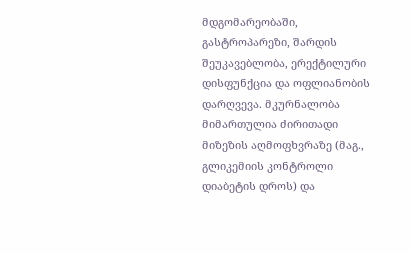მდგომარეობაში, გასტროპარეზი, შარდის შეუკავებლობა, ერექტილური დისფუნქცია და ოფლიანობის დარღვევა. მკურნალობა მიმართულია ძირითადი მიზეზის აღმოფხვრაზე (მაგ., გლიკემიის კონტროლი დიაბეტის დროს) და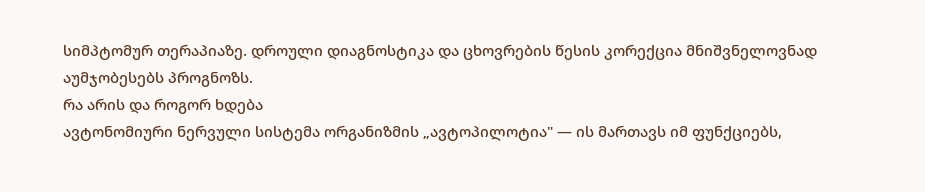სიმპტომურ თერაპიაზე. დროული დიაგნოსტიკა და ცხოვრების წესის კორექცია მნიშვნელოვნად აუმჯობესებს პროგნოზს.
რა არის და როგორ ხდება
ავტონომიური ნერვული სისტემა ორგანიზმის „ავტოპილოტია" — ის მართავს იმ ფუნქციებს,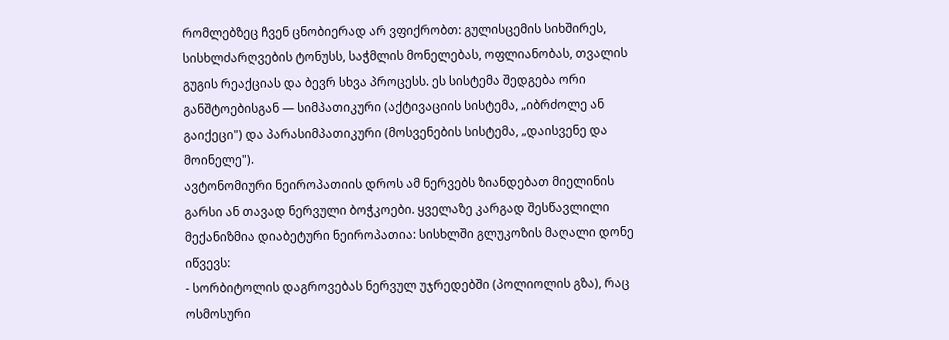რომლებზეც ჩვენ ცნობიერად არ ვფიქრობთ: გულისცემის სიხშირეს, სისხლძარღვების ტონუსს, საჭმლის მონელებას, ოფლიანობას, თვალის გუგის რეაქციას და ბევრ სხვა პროცესს. ეს სისტემა შედგება ორი განშტოებისგან — სიმპათიკური (აქტივაციის სისტემა, „იბრძოლე ან გაიქეცი") და პარასიმპათიკური (მოსვენების სისტემა, „დაისვენე და მოინელე").
ავტონომიური ნეიროპათიის დროს ამ ნერვებს ზიანდებათ მიელინის გარსი ან თავად ნერვული ბოჭკოები. ყველაზე კარგად შესწავლილი მექანიზმია დიაბეტური ნეიროპათია: სისხლში გლუკოზის მაღალი დონე იწვევს:
- სორბიტოლის დაგროვებას ნერვულ უჯრედებში (პოლიოლის გზა), რაც ოსმოსური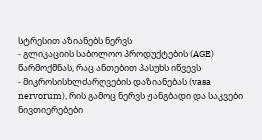სტრესით აზიანებს ნერვს
- გლიკაციის საბოლოო პროდუქტების (AGE) წარმოქმნას, რაც ანთებით პასუხს იწვევს
- მიკროსისხლძარღვების დაზიანებას (vasa nervorum), რის გამოც ნერვს ჟანგბადი და საკვები ნივთიერებები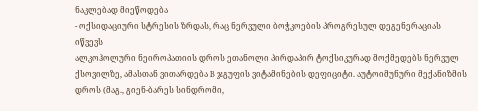ნაკლებად მიეწოდება
- ოქსიდაციური სტრესის ზრდას, რაც ნერვული ბოჭკოების პროგრესულ დეგენერაციას იწვევს
ალკოჰოლური ნეიროპათიის დროს ეთანოლი პირდაპირ ტოქსიკურად მოქმედებს ნერვულ ქსოვილზე, ამასთან ვითარდება B ჯგუფის ვიტამინების დეფიციტი. აუტოიმუნური მექანიზმის დროს (მაგ., გიენ-ბარეს სინდრომი,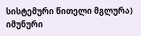სისტემური წითელი მგლურა) იმუნური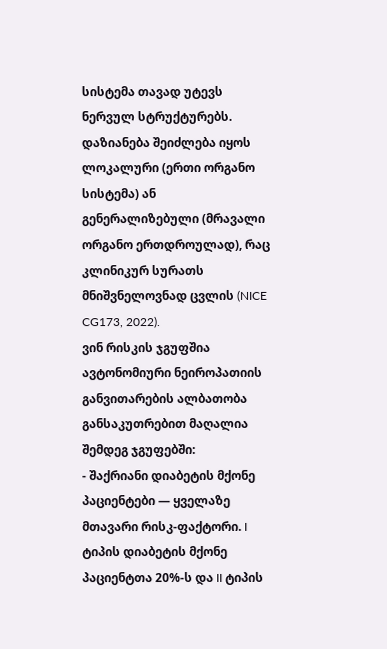სისტემა თავად უტევს ნერვულ სტრუქტურებს.
დაზიანება შეიძლება იყოს ლოკალური (ერთი ორგანო სისტემა) ან გენერალიზებული (მრავალი ორგანო ერთდროულად), რაც კლინიკურ სურათს მნიშვნელოვნად ცვლის (NICE CG173, 2022).
ვინ რისკის ჯგუფშია
ავტონომიური ნეიროპათიის განვითარების ალბათობა განსაკუთრებით მაღალია შემდეგ ჯგუფებში:
- შაქრიანი დიაბეტის მქონე პაციენტები — ყველაზე მთავარი რისკ-ფაქტორი. I ტიპის დიაბეტის მქონე პაციენტთა 20%-ს და II ტიპის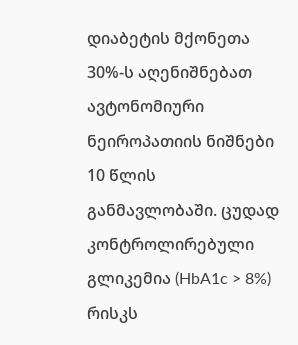დიაბეტის მქონეთა 30%-ს აღენიშნებათ ავტონომიური ნეიროპათიის ნიშნები 10 წლის განმავლობაში. ცუდად კონტროლირებული გლიკემია (HbA1c > 8%) რისკს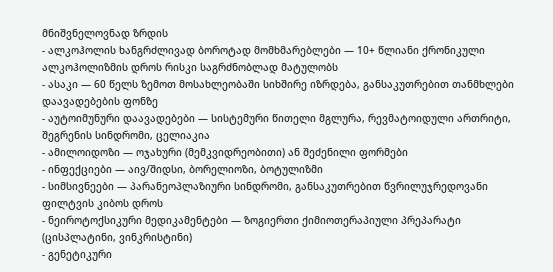მნიშვნელოვნად ზრდის
- ალკოჰოლის ხანგრძლივად ბოროტად მომხმარებლები — 10+ წლიანი ქრონიკული ალკოჰოლიზმის დროს რისკი საგრძნობლად მატულობს
- ასაკი — 60 წელს ზემოთ მოსახლეობაში სიხშირე იზრდება, განსაკუთრებით თანმხლები დაავადებების ფონზე
- აუტოიმუნური დაავადებები — სისტემური წითელი მგლურა, რევმატოიდული ართრიტი, შეგრენის სინდრომი, ცელიაკია
- ამილოიდოზი — ოჯახური (მემკვიდრეობითი) ან შეძენილი ფორმები
- ინფექციები — აივ/შიდსი, ბორელიოზი, ბოტულიზმი
- სიმსივნეები — პარანეოპლაზიური სინდრომი, განსაკუთრებით წვრილუჯრედოვანი ფილტვის კიბოს დროს
- ნეიროტოქსიკური მედიკამენტები — ზოგიერთი ქიმიოთერაპიული პრეპარატი (ცისპლატინი, ვინკრისტინი)
- გენეტიკური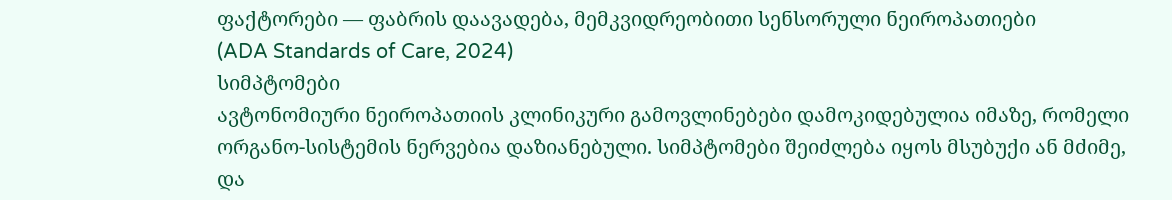ფაქტორები — ფაბრის დაავადება, მემკვიდრეობითი სენსორული ნეიროპათიები
(ADA Standards of Care, 2024)
სიმპტომები
ავტონომიური ნეიროპათიის კლინიკური გამოვლინებები დამოკიდებულია იმაზე, რომელი ორგანო-სისტემის ნერვებია დაზიანებული. სიმპტომები შეიძლება იყოს მსუბუქი ან მძიმე, და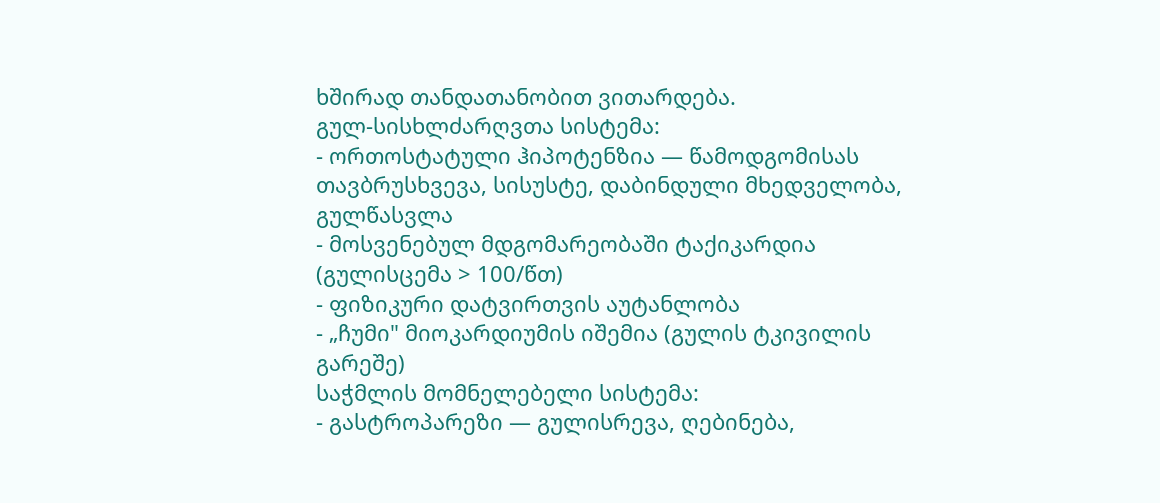ხშირად თანდათანობით ვითარდება.
გულ-სისხლძარღვთა სისტემა:
- ორთოსტატული ჰიპოტენზია — წამოდგომისას თავბრუსხვევა, სისუსტე, დაბინდული მხედველობა, გულწასვლა
- მოსვენებულ მდგომარეობაში ტაქიკარდია (გულისცემა > 100/წთ)
- ფიზიკური დატვირთვის აუტანლობა
- „ჩუმი" მიოკარდიუმის იშემია (გულის ტკივილის გარეშე)
საჭმლის მომნელებელი სისტემა:
- გასტროპარეზი — გულისრევა, ღებინება,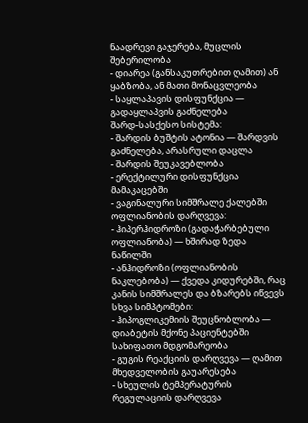ნაადრევი გაჯერება, მუცლის შებერილობა
- დიარეა (განსაკუთრებით ღამით) ან ყაბზობა, ან მათი მონაცვლეობა
- საყლაპავის დისფუნქცია — გადაყლაპვის გაძნელება
შარდ-სასქესო სისტემა:
- შარდის ბუშტის ატონია — შარდვის გაძნელება, არასრული დაცლა
- შარდის შეუკავებლობა
- ერექტილური დისფუნქცია მამაკაცებში
- ვაგინალური სიმშრალე ქალებში
ოფლიანობის დარღვევა:
- ჰიპერჰიდროზი (გადაჭარბებული ოფლიანობა) — ხშირად ზედა ნაწილში
- ანჰიდროზი (ოფლიანობის ნაკლებობა) — ქვედა კიდურებში, რაც კანის სიმშრალეს და ბზარებს იწვევს
სხვა სიმპტომები:
- ჰიპოგლიკემიის შეუცნობლობა — დიაბეტის მქონე პაციენტებში სახიფათო მდგომარეობა
- გუგის რეაქციის დარღვევა — ღამით მხედველობის გაუარესება
- სხეულის ტემპერატურის რეგულაციის დარღვევა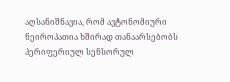აღსანიშნავია, რომ ავტონომიური ნეიროპათია ხშირად თანაარსებობს პერიფერიულ სენსორულ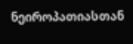ნეიროპათიასთან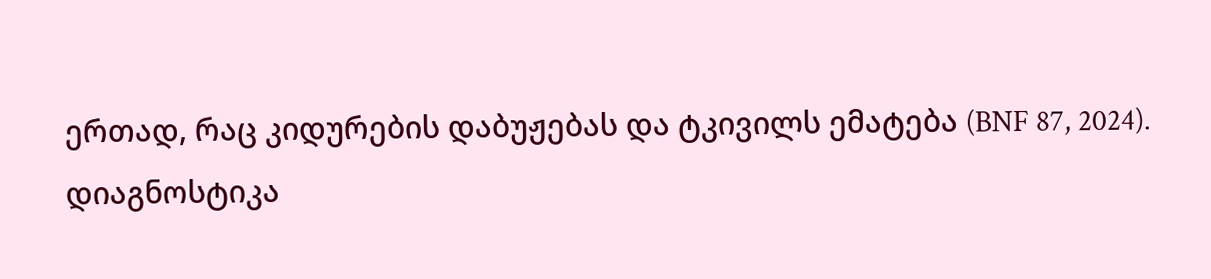ერთად, რაც კიდურების დაბუჟებას და ტკივილს ემატება (BNF 87, 2024).
დიაგნოსტიკა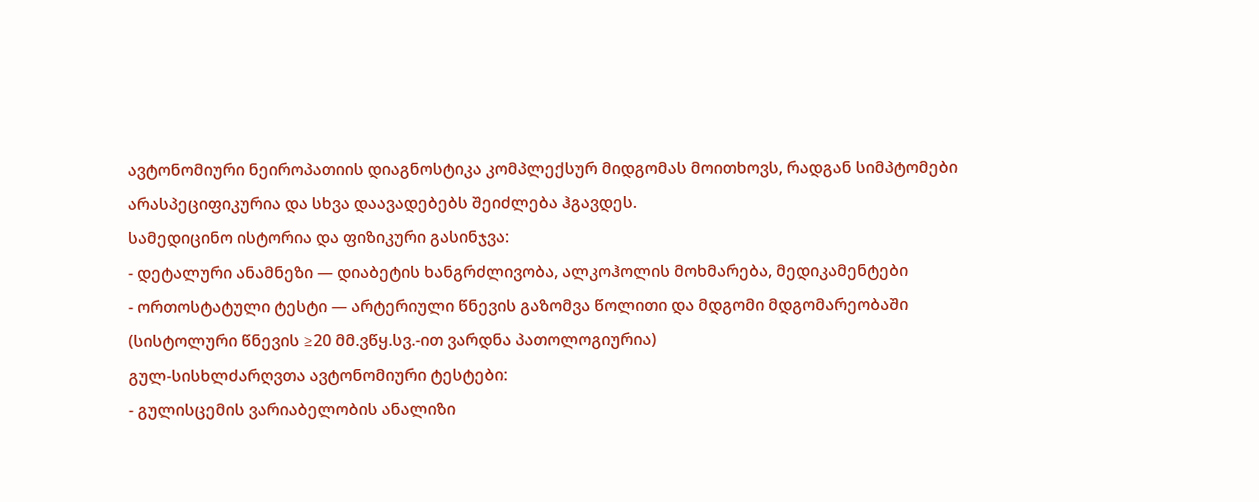ავტონომიური ნეიროპათიის დიაგნოსტიკა კომპლექსურ მიდგომას მოითხოვს, რადგან სიმპტომები არასპეციფიკურია და სხვა დაავადებებს შეიძლება ჰგავდეს.
სამედიცინო ისტორია და ფიზიკური გასინჯვა:
- დეტალური ანამნეზი — დიაბეტის ხანგრძლივობა, ალკოჰოლის მოხმარება, მედიკამენტები
- ორთოსტატული ტესტი — არტერიული წნევის გაზომვა წოლითი და მდგომი მდგომარეობაში (სისტოლური წნევის ≥20 მმ.ვწყ.სვ.-ით ვარდნა პათოლოგიურია)
გულ-სისხლძარღვთა ავტონომიური ტესტები:
- გულისცემის ვარიაბელობის ანალიზი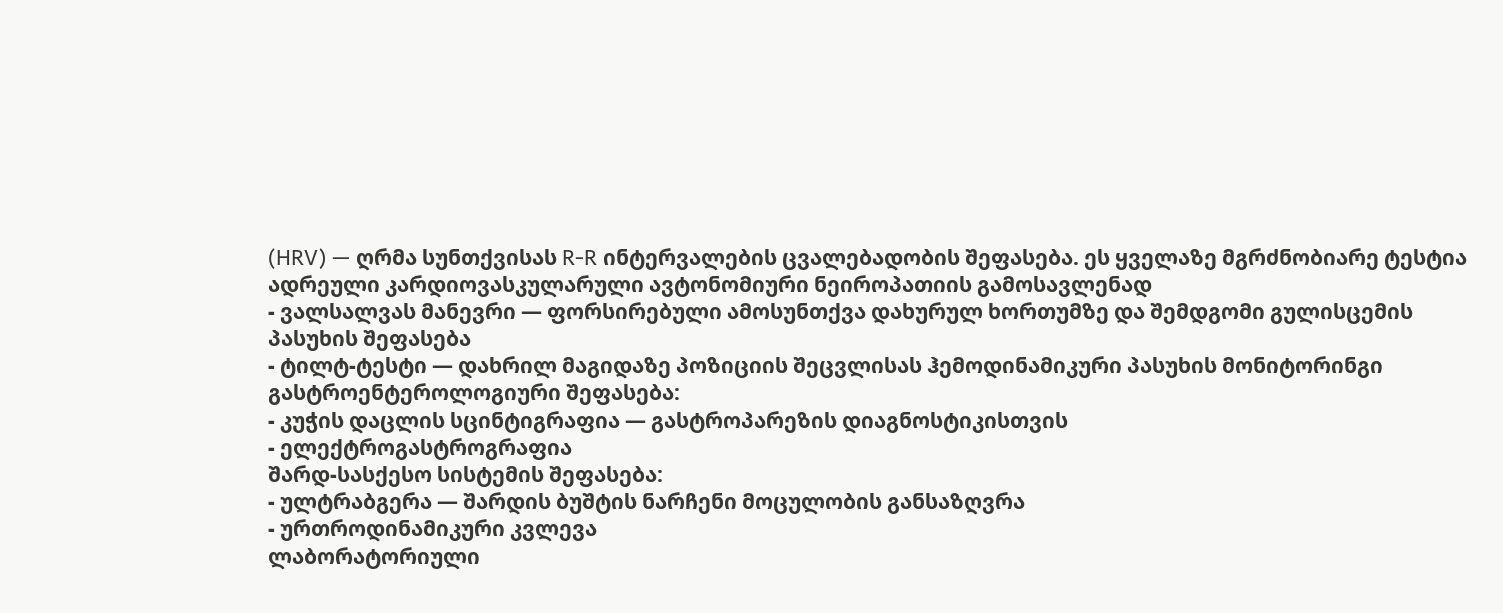(HRV) — ღრმა სუნთქვისას R-R ინტერვალების ცვალებადობის შეფასება. ეს ყველაზე მგრძნობიარე ტესტია ადრეული კარდიოვასკულარული ავტონომიური ნეიროპათიის გამოსავლენად
- ვალსალვას მანევრი — ფორსირებული ამოსუნთქვა დახურულ ხორთუმზე და შემდგომი გულისცემის პასუხის შეფასება
- ტილტ-ტესტი — დახრილ მაგიდაზე პოზიციის შეცვლისას ჰემოდინამიკური პასუხის მონიტორინგი
გასტროენტეროლოგიური შეფასება:
- კუჭის დაცლის სცინტიგრაფია — გასტროპარეზის დიაგნოსტიკისთვის
- ელექტროგასტროგრაფია
შარდ-სასქესო სისტემის შეფასება:
- ულტრაბგერა — შარდის ბუშტის ნარჩენი მოცულობის განსაზღვრა
- ურთროდინამიკური კვლევა
ლაბორატორიული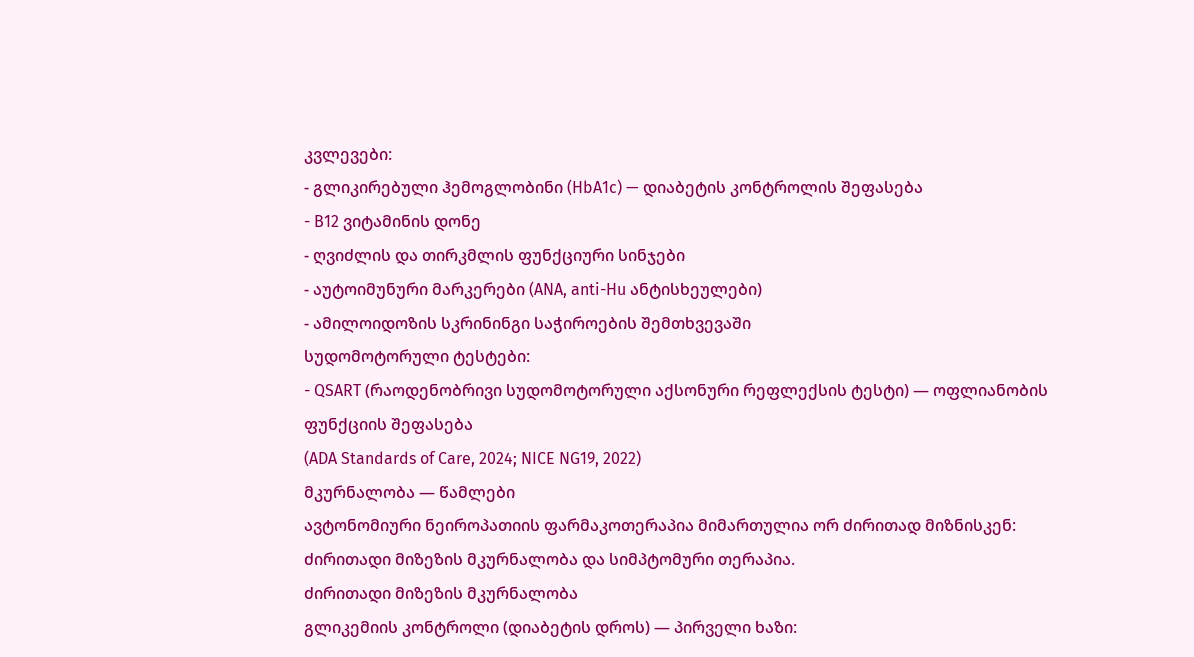კვლევები:
- გლიკირებული ჰემოგლობინი (HbA1c) — დიაბეტის კონტროლის შეფასება
- B12 ვიტამინის დონე
- ღვიძლის და თირკმლის ფუნქციური სინჯები
- აუტოიმუნური მარკერები (ANA, anti-Hu ანტისხეულები)
- ამილოიდოზის სკრინინგი საჭიროების შემთხვევაში
სუდომოტორული ტესტები:
- QSART (რაოდენობრივი სუდომოტორული აქსონური რეფლექსის ტესტი) — ოფლიანობის ფუნქციის შეფასება
(ADA Standards of Care, 2024; NICE NG19, 2022)
მკურნალობა — წამლები
ავტონომიური ნეიროპათიის ფარმაკოთერაპია მიმართულია ორ ძირითად მიზნისკენ: ძირითადი მიზეზის მკურნალობა და სიმპტომური თერაპია.
ძირითადი მიზეზის მკურნალობა
გლიკემიის კონტროლი (დიაბეტის დროს) — პირველი ხაზი: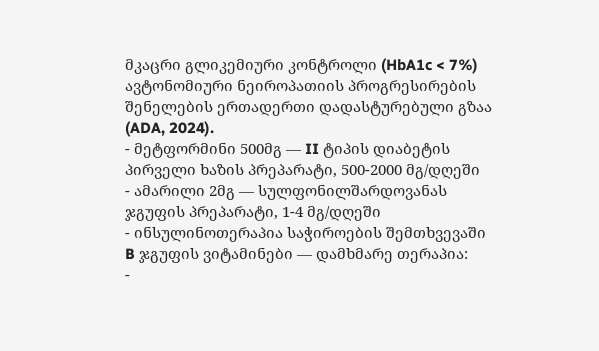მკაცრი გლიკემიური კონტროლი (HbA1c < 7%) ავტონომიური ნეიროპათიის პროგრესირების შენელების ერთადერთი დადასტურებული გზაა (ADA, 2024).
- მეტფორმინი 500მგ — II ტიპის დიაბეტის პირველი ხაზის პრეპარატი, 500-2000 მგ/დღეში
- ამარილი 2მგ — სულფონილშარდოვანას ჯგუფის პრეპარატი, 1-4 მგ/დღეში
- ინსულინოთერაპია საჭიროების შემთხვევაში
B ჯგუფის ვიტამინები — დამხმარე თერაპია:
-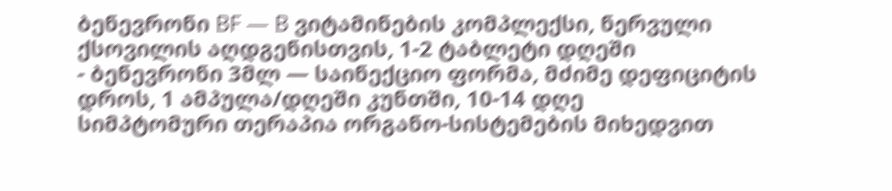ბენევრონი BF — B ვიტამინების კომპლექსი, ნერვული ქსოვილის აღდგენისთვის, 1-2 ტაბლეტი დღეში
- ბენევრონი 3მლ — საინექციო ფორმა, მძიმე დეფიციტის დროს, 1 ამპულა/დღეში კუნთში, 10-14 დღე
სიმპტომური თერაპია ორგანო-სისტემების მიხედვით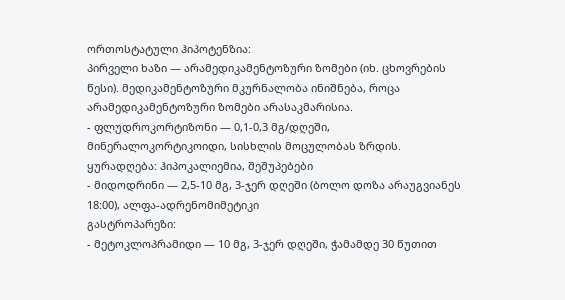ორთოსტატული ჰიპოტენზია:
პირველი ხაზი — არამედიკამენტოზური ზომები (იხ. ცხოვრების წესი). მედიკამენტოზური მკურნალობა ინიშნება, როცა არამედიკამენტოზური ზომები არასაკმარისია.
- ფლუდროკორტიზონი — 0,1-0,3 მგ/დღეში, მინერალოკორტიკოიდი, სისხლის მოცულობას ზრდის. ყურადღება: ჰიპოკალიემია, შეშუპებები
- მიდოდრინი — 2,5-10 მგ, 3-ჯერ დღეში (ბოლო დოზა არაუგვიანეს 18:00), ალფა-ადრენომიმეტიკი
გასტროპარეზი:
- მეტოკლოპრამიდი — 10 მგ, 3-ჯერ დღეში, ჭამამდე 30 წუთით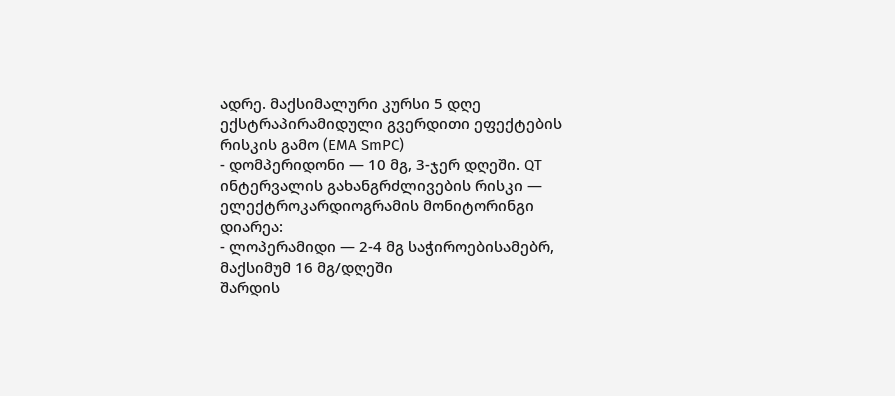ადრე. მაქსიმალური კურსი 5 დღე ექსტრაპირამიდული გვერდითი ეფექტების რისკის გამო (EMA SmPC)
- დომპერიდონი — 10 მგ, 3-ჯერ დღეში. QT ინტერვალის გახანგრძლივების რისკი — ელექტროკარდიოგრამის მონიტორინგი
დიარეა:
- ლოპერამიდი — 2-4 მგ საჭიროებისამებრ, მაქსიმუმ 16 მგ/დღეში
შარდის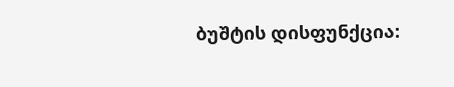ბუშტის დისფუნქცია: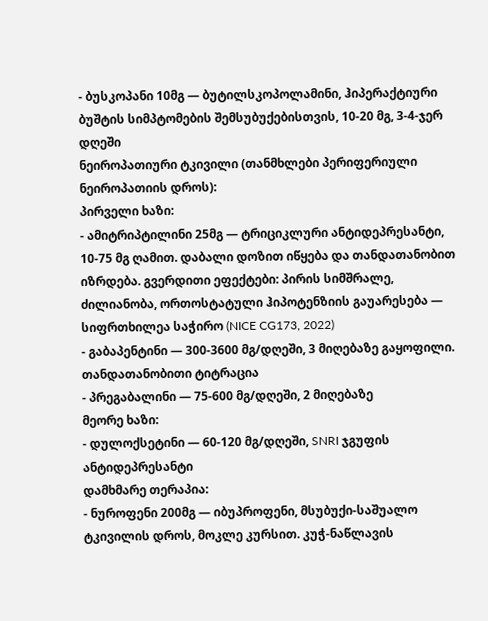- ბუსკოპანი 10მგ — ბუტილსკოპოლამინი, ჰიპერაქტიური ბუშტის სიმპტომების შემსუბუქებისთვის, 10-20 მგ, 3-4-ჯერ დღეში
ნეიროპათიური ტკივილი (თანმხლები პერიფერიული ნეიროპათიის დროს):
პირველი ხაზი:
- ამიტრიპტილინი 25მგ — ტრიციკლური ანტიდეპრესანტი, 10-75 მგ ღამით. დაბალი დოზით იწყება და თანდათანობით იზრდება. გვერდითი ეფექტები: პირის სიმშრალე, ძილიანობა, ორთოსტატული ჰიპოტენზიის გაუარესება — სიფრთხილეა საჭირო (NICE CG173, 2022)
- გაბაპენტინი — 300-3600 მგ/დღეში, 3 მიღებაზე გაყოფილი. თანდათანობითი ტიტრაცია
- პრეგაბალინი — 75-600 მგ/დღეში, 2 მიღებაზე
მეორე ხაზი:
- დულოქსეტინი — 60-120 მგ/დღეში, SNRI ჯგუფის ანტიდეპრესანტი
დამხმარე თერაპია:
- ნუროფენი 200მგ — იბუპროფენი, მსუბუქი-საშუალო ტკივილის დროს, მოკლე კურსით. კუჭ-ნაწლავის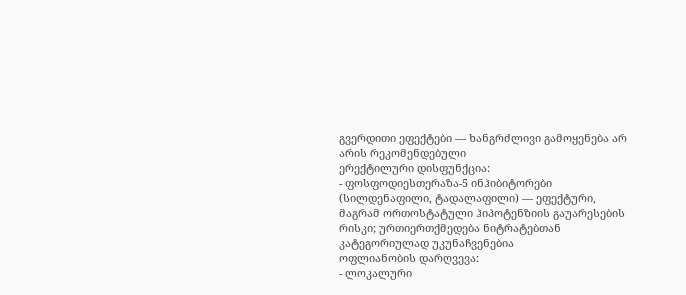გვერდითი ეფექტები — ხანგრძლივი გამოყენება არ არის რეკომენდებული
ერექტილური დისფუნქცია:
- ფოსფოდიესთერაზა-5 ინჰიბიტორები (სილდენაფილი, ტადალაფილი) — ეფექტური, მაგრამ ორთოსტატული ჰიპოტენზიის გაუარესების რისკი; ურთიერთქმედება ნიტრატებთან კატეგორიულად უკუნაჩვენებია
ოფლიანობის დარღვევა:
- ლოკალური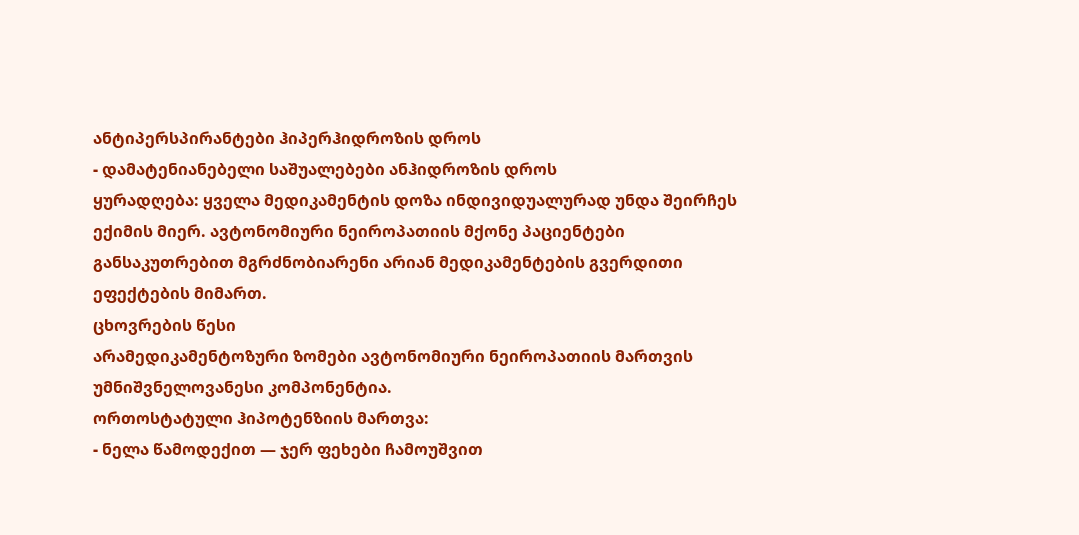ანტიპერსპირანტები ჰიპერჰიდროზის დროს
- დამატენიანებელი საშუალებები ანჰიდროზის დროს
ყურადღება: ყველა მედიკამენტის დოზა ინდივიდუალურად უნდა შეირჩეს ექიმის მიერ. ავტონომიური ნეიროპათიის მქონე პაციენტები განსაკუთრებით მგრძნობიარენი არიან მედიკამენტების გვერდითი ეფექტების მიმართ.
ცხოვრების წესი
არამედიკამენტოზური ზომები ავტონომიური ნეიროპათიის მართვის უმნიშვნელოვანესი კომპონენტია.
ორთოსტატული ჰიპოტენზიის მართვა:
- ნელა წამოდექით — ჯერ ფეხები ჩამოუშვით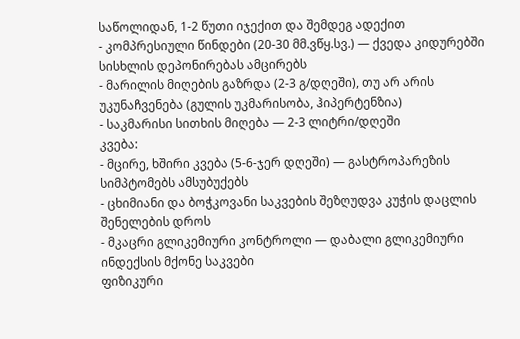საწოლიდან, 1-2 წუთი იჯექით და შემდეგ ადექით
- კომპრესიული წინდები (20-30 მმ.ვწყ.სვ.) — ქვედა კიდურებში სისხლის დეპონირებას ამცირებს
- მარილის მიღების გაზრდა (2-3 გ/დღეში), თუ არ არის უკუნაჩვენება (გულის უკმარისობა, ჰიპერტენზია)
- საკმარისი სითხის მიღება — 2-3 ლიტრი/დღეში
კვება:
- მცირე, ხშირი კვება (5-6-ჯერ დღეში) — გასტროპარეზის სიმპტომებს ამსუბუქებს
- ცხიმიანი და ბოჭკოვანი საკვების შეზღუდვა კუჭის დაცლის შენელების დროს
- მკაცრი გლიკემიური კონტროლი — დაბალი გლიკემიური ინდექსის მქონე საკვები
ფიზიკური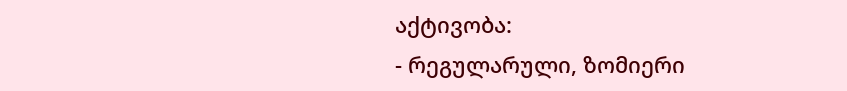აქტივობა:
- რეგულარული, ზომიერი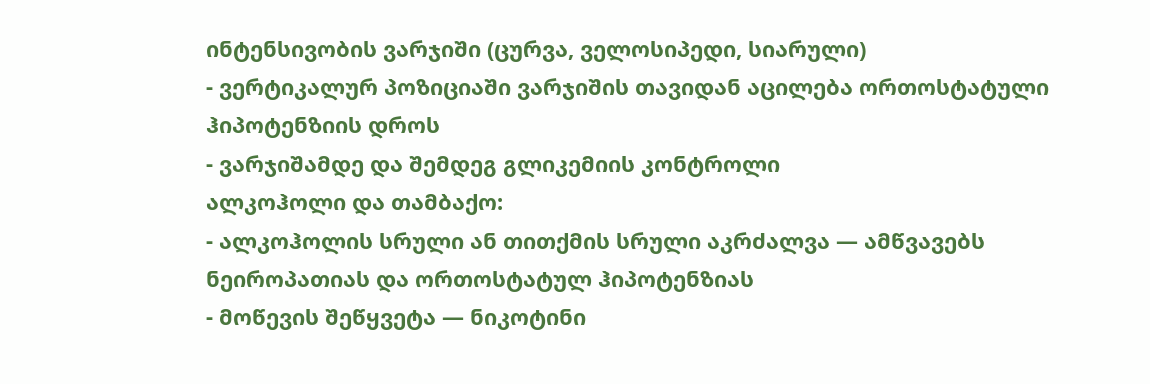ინტენსივობის ვარჯიში (ცურვა, ველოსიპედი, სიარული)
- ვერტიკალურ პოზიციაში ვარჯიშის თავიდან აცილება ორთოსტატული ჰიპოტენზიის დროს
- ვარჯიშამდე და შემდეგ გლიკემიის კონტროლი
ალკოჰოლი და თამბაქო:
- ალკოჰოლის სრული ან თითქმის სრული აკრძალვა — ამწვავებს ნეიროპათიას და ორთოსტატულ ჰიპოტენზიას
- მოწევის შეწყვეტა — ნიკოტინი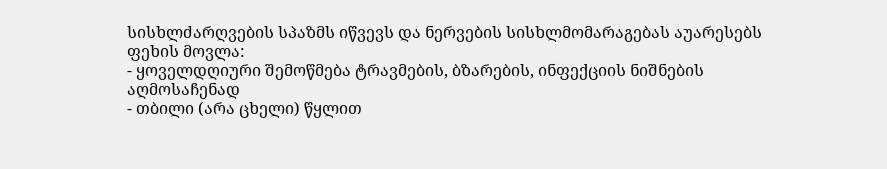სისხლძარღვების სპაზმს იწვევს და ნერვების სისხლმომარაგებას აუარესებს
ფეხის მოვლა:
- ყოველდღიური შემოწმება ტრავმების, ბზარების, ინფექციის ნიშნების აღმოსაჩენად
- თბილი (არა ცხელი) წყლით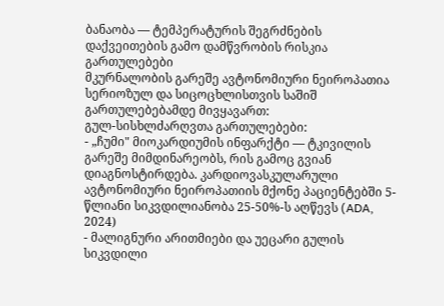ბანაობა — ტემპერატურის შეგრძნების დაქვეითების გამო დამწვრობის რისკია
გართულებები
მკურნალობის გარეშე ავტონომიური ნეიროპათია სერიოზულ და სიცოცხლისთვის საშიშ გართულებებამდე მივყავართ:
გულ-სისხლძარღვთა გართულებები:
- „ჩუმი" მიოკარდიუმის ინფარქტი — ტკივილის გარეშე მიმდინარეობს, რის გამოც გვიან დიაგნოსტირდება. კარდიოვასკულარული ავტონომიური ნეიროპათიის მქონე პაციენტებში 5-წლიანი სიკვდილიანობა 25-50%-ს აღწევს (ADA, 2024)
- მალიგნური არითმიები და უეცარი გულის სიკვდილი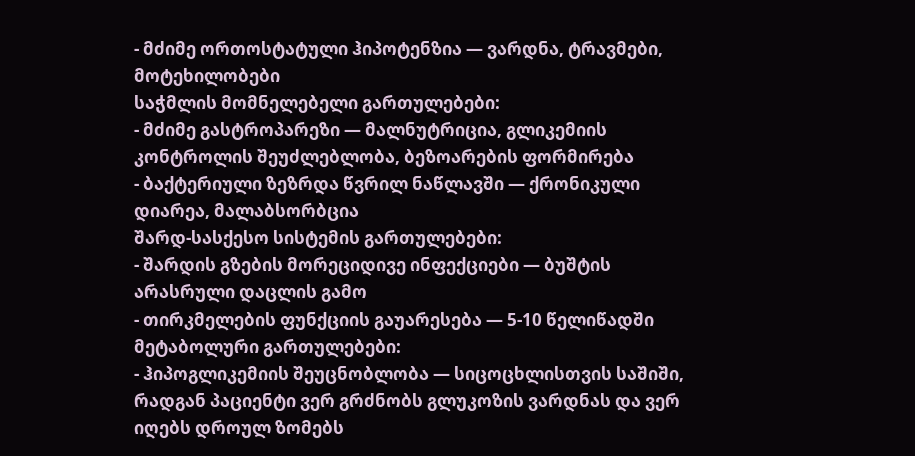- მძიმე ორთოსტატული ჰიპოტენზია — ვარდნა, ტრავმები, მოტეხილობები
საჭმლის მომნელებელი გართულებები:
- მძიმე გასტროპარეზი — მალნუტრიცია, გლიკემიის კონტროლის შეუძლებლობა, ბეზოარების ფორმირება
- ბაქტერიული ზეზრდა წვრილ ნაწლავში — ქრონიკული დიარეა, მალაბსორბცია
შარდ-სასქესო სისტემის გართულებები:
- შარდის გზების მორეციდივე ინფექციები — ბუშტის არასრული დაცლის გამო
- თირკმელების ფუნქციის გაუარესება — 5-10 წელიწადში
მეტაბოლური გართულებები:
- ჰიპოგლიკემიის შეუცნობლობა — სიცოცხლისთვის საშიში, რადგან პაციენტი ვერ გრძნობს გლუკოზის ვარდნას და ვერ იღებს დროულ ზომებს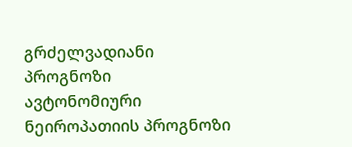გრძელვადიანი პროგნოზი
ავტონომიური ნეიროპათიის პროგნოზი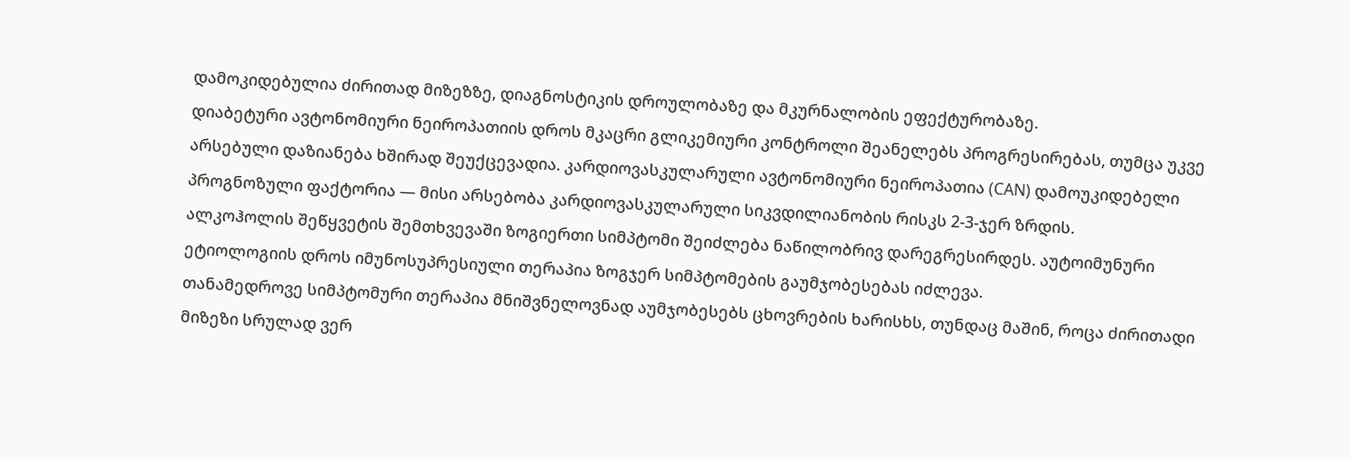დამოკიდებულია ძირითად მიზეზზე, დიაგნოსტიკის დროულობაზე და მკურნალობის ეფექტურობაზე.
დიაბეტური ავტონომიური ნეიროპათიის დროს მკაცრი გლიკემიური კონტროლი შეანელებს პროგრესირებას, თუმცა უკვე არსებული დაზიანება ხშირად შეუქცევადია. კარდიოვასკულარული ავტონომიური ნეიროპათია (CAN) დამოუკიდებელი პროგნოზული ფაქტორია — მისი არსებობა კარდიოვასკულარული სიკვდილიანობის რისკს 2-3-ჯერ ზრდის.
ალკოჰოლის შეწყვეტის შემთხვევაში ზოგიერთი სიმპტომი შეიძლება ნაწილობრივ დარეგრესირდეს. აუტოიმუნური ეტიოლოგიის დროს იმუნოსუპრესიული თერაპია ზოგჯერ სიმპტომების გაუმჯობესებას იძლევა.
თანამედროვე სიმპტომური თერაპია მნიშვნელოვნად აუმჯობესებს ცხოვრების ხარისხს, თუნდაც მაშინ, როცა ძირითადი მიზეზი სრულად ვერ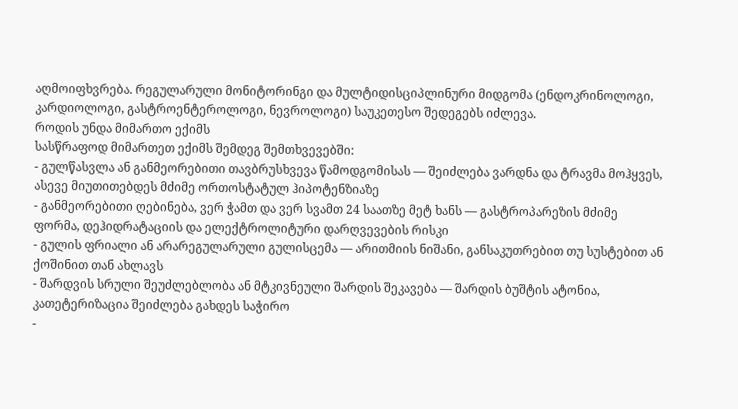აღმოიფხვრება. რეგულარული მონიტორინგი და მულტიდისციპლინური მიდგომა (ენდოკრინოლოგი, კარდიოლოგი, გასტროენტეროლოგი, ნევროლოგი) საუკეთესო შედეგებს იძლევა.
როდის უნდა მიმართო ექიმს
სასწრაფოდ მიმართეთ ექიმს შემდეგ შემთხვევებში:
- გულწასვლა ან განმეორებითი თავბრუსხვევა წამოდგომისას — შეიძლება ვარდნა და ტრავმა მოჰყვეს, ასევე მიუთითებდეს მძიმე ორთოსტატულ ჰიპოტენზიაზე
- განმეორებითი ღებინება, ვერ ჭამთ და ვერ სვამთ 24 საათზე მეტ ხანს — გასტროპარეზის მძიმე ფორმა, დეჰიდრატაციის და ელექტროლიტური დარღვევების რისკი
- გულის ფრიალი ან არარეგულარული გულისცემა — არითმიის ნიშანი, განსაკუთრებით თუ სუსტებით ან ქოშინით თან ახლავს
- შარდვის სრული შეუძლებლობა ან მტკივნეული შარდის შეკავება — შარდის ბუშტის ატონია, კათეტერიზაცია შეიძლება გახდეს საჭირო
-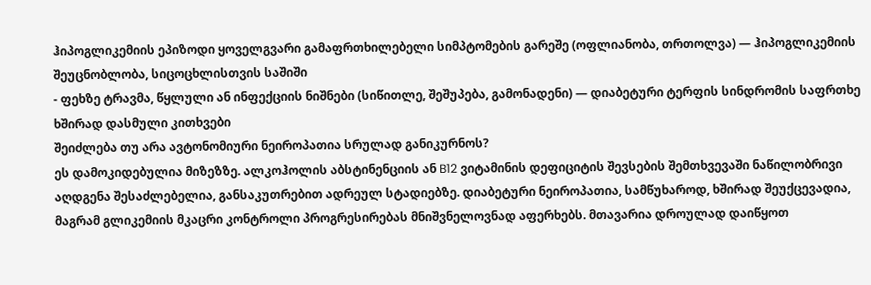ჰიპოგლიკემიის ეპიზოდი ყოველგვარი გამაფრთხილებელი სიმპტომების გარეშე (ოფლიანობა, თრთოლვა) — ჰიპოგლიკემიის შეუცნობლობა, სიცოცხლისთვის საშიში
- ფეხზე ტრავმა, წყლული ან ინფექციის ნიშნები (სიწითლე, შეშუპება, გამონადენი) — დიაბეტური ტერფის სინდრომის საფრთხე
ხშირად დასმული კითხვები
შეიძლება თუ არა ავტონომიური ნეიროპათია სრულად განიკურნოს?
ეს დამოკიდებულია მიზეზზე. ალკოჰოლის აბსტინენციის ან B12 ვიტამინის დეფიციტის შევსების შემთხვევაში ნაწილობრივი აღდგენა შესაძლებელია, განსაკუთრებით ადრეულ სტადიებზე. დიაბეტური ნეიროპათია, სამწუხაროდ, ხშირად შეუქცევადია, მაგრამ გლიკემიის მკაცრი კონტროლი პროგრესირებას მნიშვნელოვნად აფერხებს. მთავარია დროულად დაიწყოთ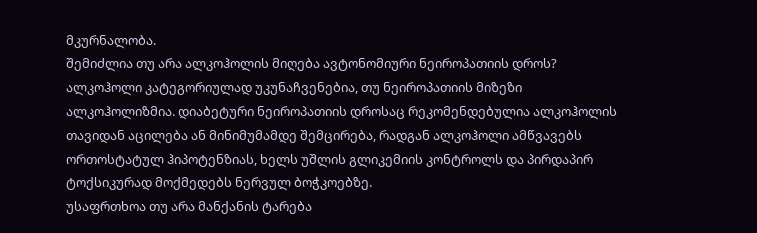მკურნალობა.
შემიძლია თუ არა ალკოჰოლის მიღება ავტონომიური ნეიროპათიის დროს?
ალკოჰოლი კატეგორიულად უკუნაჩვენებია, თუ ნეიროპათიის მიზეზი ალკოჰოლიზმია. დიაბეტური ნეიროპათიის დროსაც რეკომენდებულია ალკოჰოლის თავიდან აცილება ან მინიმუმამდე შემცირება, რადგან ალკოჰოლი ამწვავებს ორთოსტატულ ჰიპოტენზიას, ხელს უშლის გლიკემიის კონტროლს და პირდაპირ ტოქსიკურად მოქმედებს ნერვულ ბოჭკოებზე.
უსაფრთხოა თუ არა მანქანის ტარება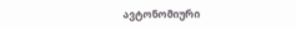ავტონომიური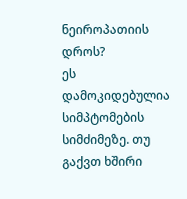ნეიროპათიის დროს?
ეს დამოკიდებულია სიმპტომების სიმძიმეზე. თუ გაქვთ ხშირი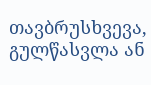თავბრუსხვევა, გულწასვლა ან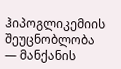ჰიპოგლიკემიის შეუცნობლობა — მანქანის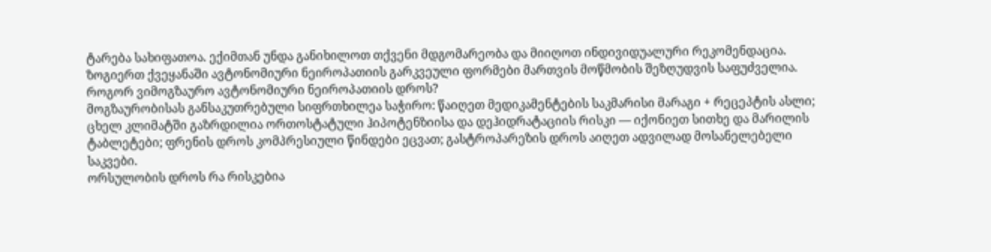ტარება სახიფათოა. ექიმთან უნდა განიხილოთ თქვენი მდგომარეობა და მიიღოთ ინდივიდუალური რეკომენდაცია. ზოგიერთ ქვეყანაში ავტონომიური ნეიროპათიის გარკვეული ფორმები მართვის მოწმობის შეზღუდვის საფუძველია.
როგორ ვიმოგზაურო ავტონომიური ნეიროპათიის დროს?
მოგზაურობისას განსაკუთრებული სიფრთხილეა საჭირო: წაიღეთ მედიკამენტების საკმარისი მარაგი + რეცეპტის ასლი; ცხელ კლიმატში გაზრდილია ორთოსტატული ჰიპოტენზიისა და დეჰიდრატაციის რისკი — იქონიეთ სითხე და მარილის ტაბლეტები; ფრენის დროს კომპრესიული წინდები ეცვათ; გასტროპარეზის დროს აიღეთ ადვილად მოსანელებელი საკვები.
ორსულობის დროს რა რისკებია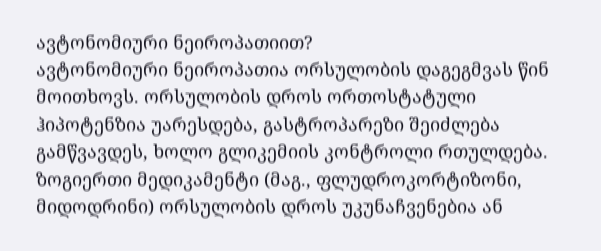ავტონომიური ნეიროპათიით?
ავტონომიური ნეიროპათია ორსულობის დაგეგმვას წინ მოითხოვს. ორსულობის დროს ორთოსტატული ჰიპოტენზია უარესდება, გასტროპარეზი შეიძლება გამწვავდეს, ხოლო გლიკემიის კონტროლი რთულდება. ზოგიერთი მედიკამენტი (მაგ., ფლუდროკორტიზონი, მიდოდრინი) ორსულობის დროს უკუნაჩვენებია ან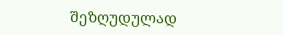შეზღუდულად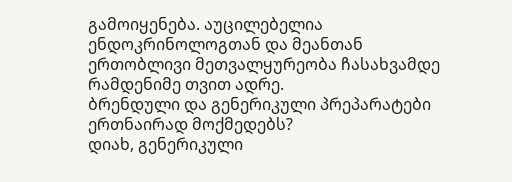გამოიყენება. აუცილებელია ენდოკრინოლოგთან და მეანთან ერთობლივი მეთვალყურეობა ჩასახვამდე რამდენიმე თვით ადრე.
ბრენდული და გენერიკული პრეპარატები ერთნაირად მოქმედებს?
დიახ, გენერიკული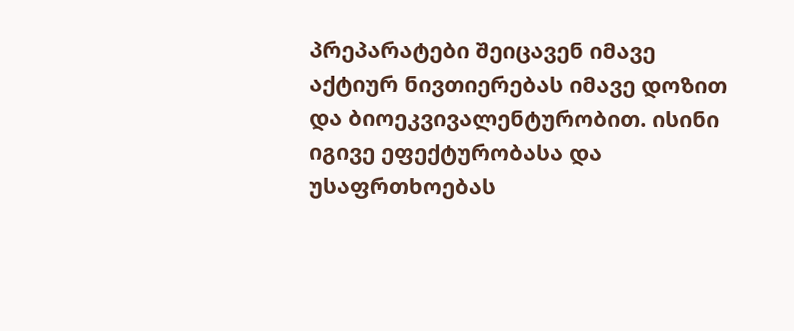პრეპარატები შეიცავენ იმავე აქტიურ ნივთიერებას იმავე დოზით და ბიოეკვივალენტურობით. ისინი იგივე ეფექტურობასა და უსაფრთხოებას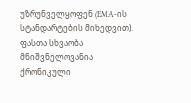უზრუნველყოფენ (EMA-ის სტანდარტების მიხედვით). ფასთა სხვაობა მნიშვნელოვანია ქრონიკული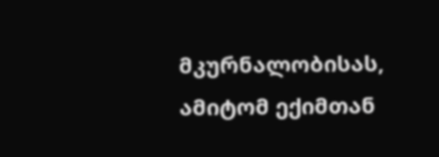მკურნალობისას, ამიტომ ექიმთან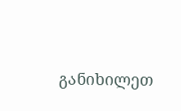განიხილეთ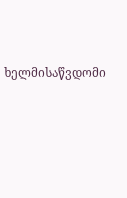ხელმისაწვდომი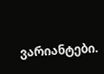ვარიანტები.